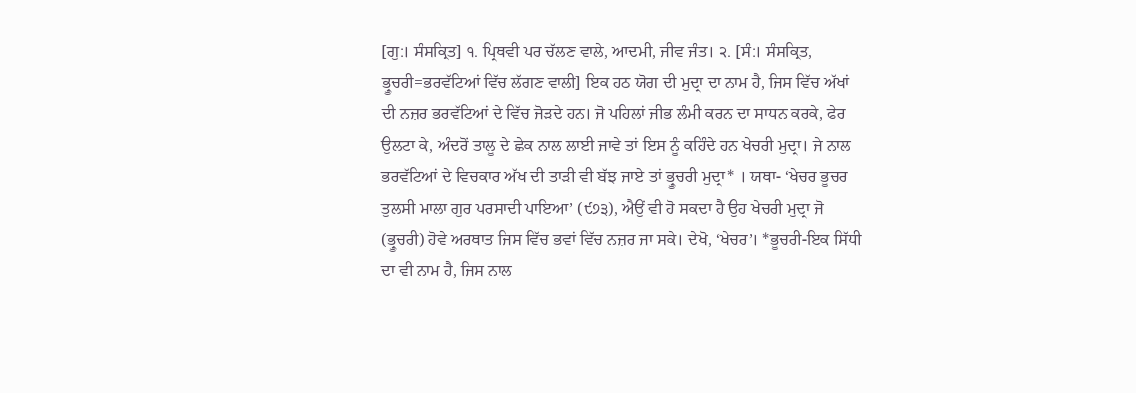[ਗੁ:। ਸੰਸਕ੍ਰਿਤ] ੧. ਪ੍ਰਿਥਵੀ ਪਰ ਚੱਲਣ ਵਾਲੇ, ਆਦਮੀ, ਜੀਵ ਜੰਤ। ੨. [ਸੰ:। ਸੰਸਕ੍ਰਿਤ, ਭ੍ਰੂਚਰੀ=ਭਰਵੱਟਿਆਂ ਵਿੱਚ ਲੱਗਣ ਵਾਲੀ] ਇਕ ਹਠ ਯੋਗ ਦੀ ਮੁਦ੍ਰਾ ਦਾ ਨਾਮ ਹੈ, ਜਿਸ ਵਿੱਚ ਅੱਖਾਂ ਦੀ ਨਜ਼ਰ ਭਰਵੱਟਿਆਂ ਦੇ ਵਿੱਚ ਜੋੜਦੇ ਹਨ। ਜੋ ਪਹਿਲਾਂ ਜੀਭ ਲੰਮੀ ਕਰਨ ਦਾ ਸਾਧਨ ਕਰਕੇ, ਫੇਰ ਉਲਟਾ ਕੇ, ਅੰਦਰੋਂ ਤਾਲੂ ਦੇ ਛੇਕ ਨਾਲ ਲਾਈ ਜਾਵੇ ਤਾਂ ਇਸ ਨੂੰ ਕਹਿੰਦੇ ਹਨ ਖੇਚਰੀ ਮੁਦ੍ਰਾ। ਜੇ ਨਾਲ ਭਰਵੱਟਿਆਂ ਦੇ ਵਿਚਕਾਰ ਅੱਖ ਦੀ ਤਾੜੀ ਵੀ ਬੱਝ ਜਾਏ ਤਾਂ ਭ੍ਰੂਚਰੀ ਮੁਦ੍ਰਾ* । ਯਥਾ- ‘ਖੇਚਰ ਭੂਚਰ ਤੁਲਸੀ ਮਾਲਾ ਗੁਰ ਪਰਸਾਦੀ ਪਾਇਆ’ (੯੭੩), ਐਉਂ ਵੀ ਹੋ ਸਕਦਾ ਹੈ ਉਹ ਖੇਚਰੀ ਮੁਦ੍ਰਾ ਜੋ (ਭ੍ਰੂਚਰੀ) ਹੋਵੇ ਅਰਥਾਤ ਜਿਸ ਵਿੱਚ ਭਵਾਂ ਵਿੱਚ ਨਜ਼ਰ ਜਾ ਸਕੇ। ਦੇਖੋ, ‘ਖੇਚਰ’। *ਭੂਚਰੀ-ਇਕ ਸਿੱਧੀ ਦਾ ਵੀ ਨਾਮ ਹੈ, ਜਿਸ ਨਾਲ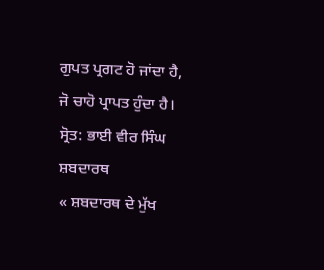ਗੁਪਤ ਪ੍ਰਗਟ ਹੋ ਜਾਂਦਾ ਹੈ, ਜੋ ਚਾਹੋ ਪ੍ਰਾਪਤ ਹੁੰਦਾ ਹੈ।
ਸ੍ਰੋਤ: ਭਾਈ ਵੀਰ ਸਿੰਘ ਸ਼ਬਦਾਰਥ
« ਸ਼ਬਦਾਰਥ ਦੇ ਮੁੱਖ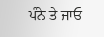ਪੰਨੇ ਤੇ ਜਾਓ